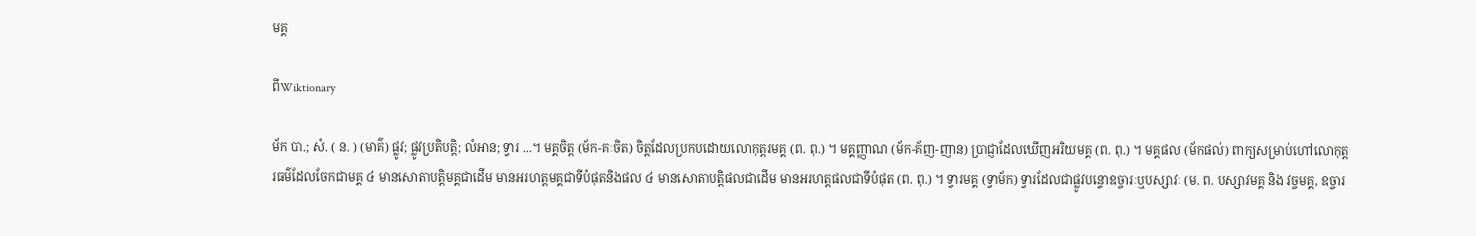មគ្គ

ពីWiktionary

ម័ក បា.; សំ. ( ន. ) (មាគ៌) ផ្លូវ; ផ្លូវប្រតិបត្តិ; លំអាន; ទ្វារ ...។ មគ្គចិត្ត (ម័ក-គៈចិត) ចិត្តដែលប្រកបដោយលោកុត្តរមគ្គ (ព. ពុ.) ។ មគ្គញ្ញាណ (ម័ក-គ័ញ-ញាន) ប្រាជ្ញាដែលឃើញអរិយមគ្គ (ព. ពុ.) ។ មគ្គផល (ម័កផល់) ពាក្យសម្រាប់ហៅលោកុត្តរធម៌ដែលចែកជាមគ្គ ៤ មានសោតាបត្តិមគ្គជាដើម មានអរហត្តមគ្គជាទីបំផុតនិងផល ៤ មានសោតាបត្តិផលជាដើម មានអរហត្តផលជាទីបំផុត (ព. ពុ.) ។ ទ្វារមគ្គ (ទ្វាម័ក) ទ្វារដែលជាផ្លូវបន្ទោឧច្ចារៈឬបស្សាវៈ (ម. ព. បស្សាវមគ្គ និង វច្ចមគ្គ, ឧច្ចារ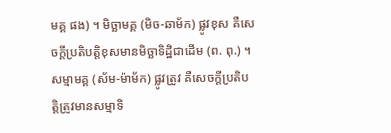មគ្គ ផង) ។ មិច្ឆាមគ្គ (មិច-ឆាម័ក) ផ្លូវខុស គឺសេចក្ដីប្រតិបត្តិខុសមានមិច្ឆាទិដ្ឋិជាដើម (ព. ពុ.) ។ សម្មាមគ្គ (ស័ម-ម៉ាម័ក) ផ្លូវត្រូវ គឺសេចក្ដីប្រតិបត្តិត្រូវមានសម្មាទិ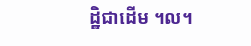ដ្ឋិជាដើម ។ល។